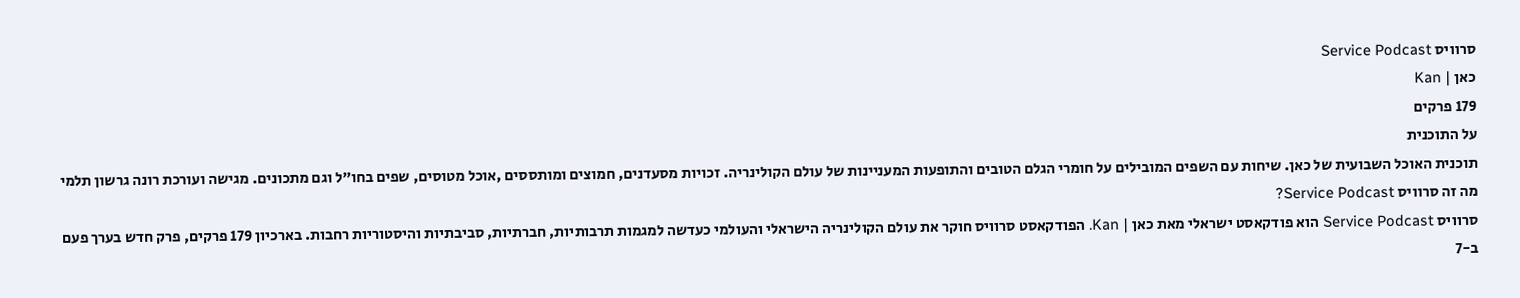סרוויס Service Podcast
כאן | Kan
179 פרקים
על התוכנית
תוכנית האוכל השבועית של כאן. שיחות עם השפים המובילים על חומרי הגלם הטובים והתופעות המעניינות של עולם הקולינריה. זכויות מסעדנים, חמוצים ומותססים ,אוכל מטוסים, שפים בחו"ל וגם מתכונים. מגישה ועורכת רונה גרשון תלמי
מה זה סרוויס Service Podcast?
סרוויס Service Podcast הוא פודקאסט ישראלי מאת כאן | Kan. הפודקאסט סרוויס חוקר את עולם הקולינריה הישראלי והעולמי כעדשה למגמות תרבותיות, חברתיות, סביבתיות והיסטוריות רחבות. בארכיון 179 פרקים, פרק חדש בערך פעם ב-7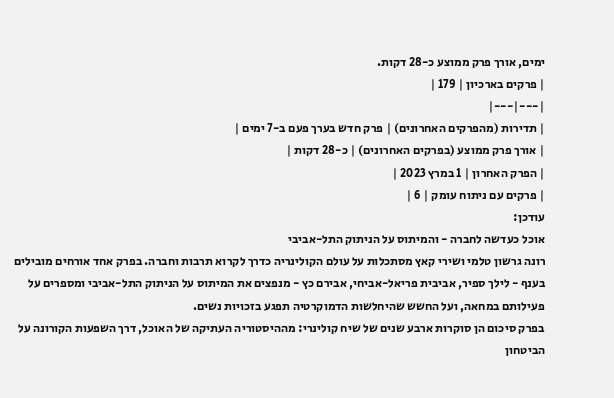ימים, אורך פרק ממוצע כ-28 דקות.
| פרקים בארכיון | 179 |
|---|---|
| תדירות (מהפרקים האחרונים) | פרק חדש בערך פעם ב-7 ימים |
| אורך פרק ממוצע (בפרקים האחרונים) | כ-28 דקות |
| הפרק האחרון | 1 במרץ 2023 |
| פרקים עם ניתוח עומק | 6 |
עודכן:
אוכל כעדשה לחברה - והמיתוס על הניתוק התל-אביבי
רונה גרשון טלמי ושירי קאץ מסתכלות על עולם הקולינריה כדרך לקרוא תרבות וחברה. בפרק אחד אורחים מובילים בענף - לילך ספיר, אביבית פריאל-אביחי, אבירם כץ - מנפצים את המיתוס על הניתוק התל-אביבי ומספרים על פעילותם במחאה, ועל החשש שהיחלשות הדמוקרטיה תפגע בזכויות נשים.
בפרק סיכום הן סוקרות ארבע שנים של שיח קולינרי: מההיסטוריה העתיקה של האוכל, דרך השפעות הקורונה על הביטחון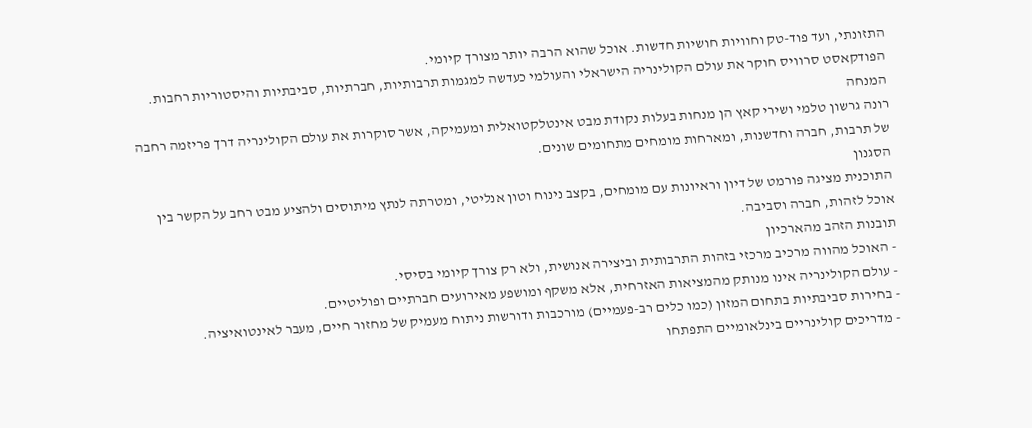התזונתי, ועד פוד-טק וחוויות חושיות חדשות. אוכל שהוא הרבה יותר מצורך קיומי.
הפודקאסט סרוויס חוקר את עולם הקולינריה הישראלי והעולמי כעדשה למגמות תרבותיות, חברתיות, סביבתיות והיסטוריות רחבות.
המנחה
רונה גרשון טלמי ושירי קאץ הן מנחות בעלות נקודת מבט אינטלקטואלית ומעמיקה, אשר סוקרות את עולם הקולינריה דרך פריזמה רחבה של תרבות, חברה וחדשנות, ומארחות מומחים מתחומים שונים.
הסגנון
התוכנית מציגה פורמט של דיון וראיונות עם מומחים, בקצב נינוח וטון אנליטי, ומטרתה לנתץ מיתוסים ולהציע מבט רחב על הקשר בין אוכל לזהות, חברה וסביבה.
תובנות הזהב מהארכיון
- האוכל מהווה מרכיב מרכזי בזהות התרבותית וביצירה אנושית, ולא רק צורך קיומי בסיסי.
- עולם הקולינריה אינו מנותק מהמציאות האזרחית, אלא משקף ומושפע מאירועים חברתיים ופוליטיים.
- בחירות סביבתיות בתחום המזון (כמו כלים רב-פעמיים) מורכבות ודורשות ניתוח מעמיק של מחזור חיים, מעבר לאינטואיציה.
- מדריכים קולינריים בינלאומיים התפתחו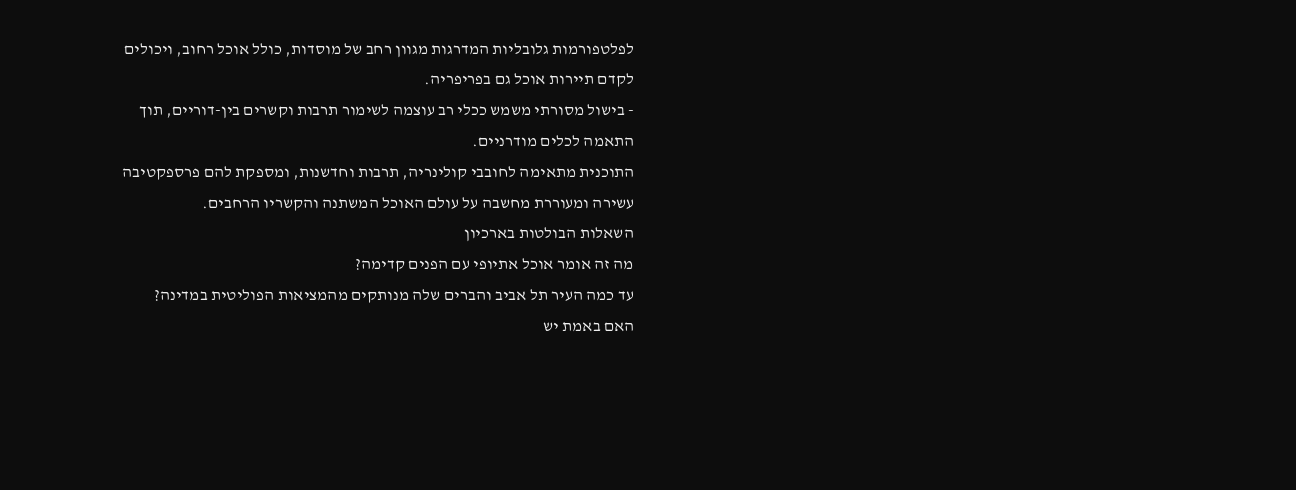לפלטפורמות גלובליות המדרגות מגוון רחב של מוסדות, כולל אוכל רחוב, ויכולים לקדם תיירות אוכל גם בפריפריה.
- בישול מסורתי משמש ככלי רב עוצמה לשימור תרבות וקשרים בין-דוריים, תוך התאמה לכלים מודרניים.
התוכנית מתאימה לחובבי קולינריה, תרבות וחדשנות, ומספקת להם פרספקטיבה עשירה ומעוררת מחשבה על עולם האוכל המשתנה והקשריו הרחבים.
השאלות הבולטות בארכיון
מה זה אומר אוכל אתיופי עם הפנים קדימה?
עד כמה העיר תל אביב והברים שלה מנותקים מהמציאות הפוליטית במדינה?
האם באמת יש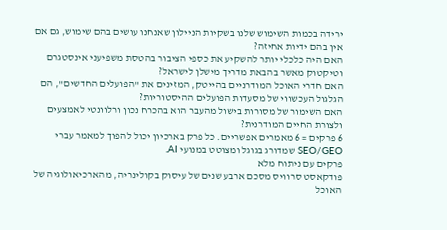ירידה בכמות השימוש שלנו בשקיות הניילון שאנחנו עושים בהם שימוש, גם אם אין בהם ידיות אחיזה?
האם היה כלכלי יותר להשקיע את כספי הציבור בהטסת משפיעני אינסטגרם וטיקטוק מאשר בהבאת מדריך מישלן לישראל?
האם חדרי האוכל המודרניים בהייטק, המזינים את "הפועלים החדשים", הם הגלגול העכשווי של מסעדות הפועלים ההיסטוריות?
האם השימור של מסורות בישול מהעבר הוא בהכרח נכון ורלוונטי לאמצעים ולצורת החיים המודרנית?
6 פרקים = 6 מאמרים אפשריים. כל פרק בארכיון יכול להפוך למאמר עברי SEO/GEO שמדורג בגוגל ומצוטט במנועי AI.
פרקים עם ניתוח מלא
פודקאסט סרוויס מסכם ארבע שנים של עיסוק בקולינריה, מהארכיאולוגיה של האוכל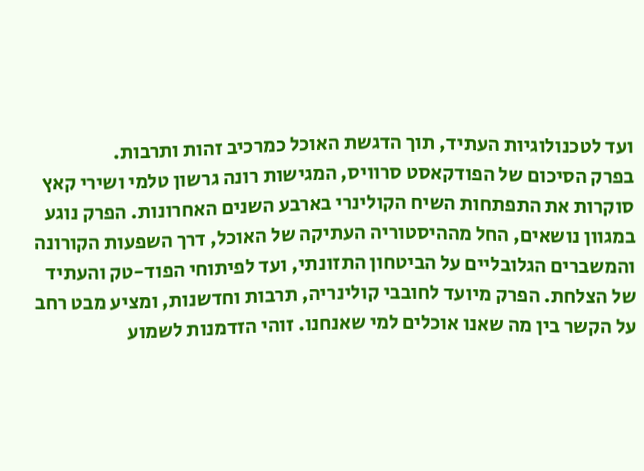ועד לטכנולוגיות העתיד, תוך הדגשת האוכל כמרכיב זהות ותרבות.
בפרק הסיכום של הפודקאסט סרוויס, המגישות רונה גרשון טלמי ושירי קאץ סוקרות את התפתחות השיח הקולינרי בארבע השנים האחרונות. הפרק נוגע במגוון נושאים, החל מההיסטוריה העתיקה של האוכל, דרך השפעות הקורונה והמשברים הגלובליים על הביטחון התזונתי, ועד לפיתוחי הפוד-טק והעתיד של הצלחת. הפרק מיועד לחובבי קולינריה, תרבות וחדשנות, ומציע מבט רחב על הקשר בין מה שאנו אוכלים למי שאנחנו. זוהי הזדמנות לשמוע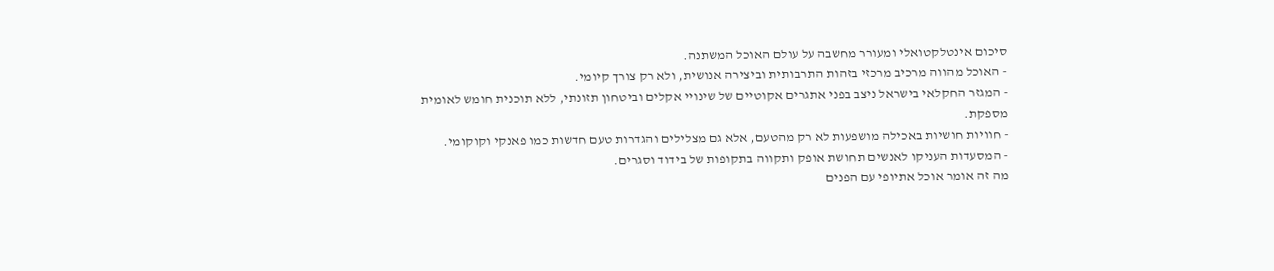סיכום אינטלקטואלי ומעורר מחשבה על עולם האוכל המשתנה.
- האוכל מהווה מרכיב מרכזי בזהות התרבותית וביצירה אנושית, ולא רק צורך קיומי.
- המגזר החקלאי בישראל ניצב בפני אתגרים אקוטיים של שינויי אקלים וביטחון תזונתי, ללא תוכנית חומש לאומית מספקת.
- חוויות חושיות באכילה מושפעות לא רק מהטעם, אלא גם מצלילים והגדרות טעם חדשות כמו פאנקי וקוקומי.
- המסעדות העניקו לאנשים תחושת אופק ותקווה בתקופות של בידוד וסגרים.
מה זה אומר אוכל אתיופי עם הפנים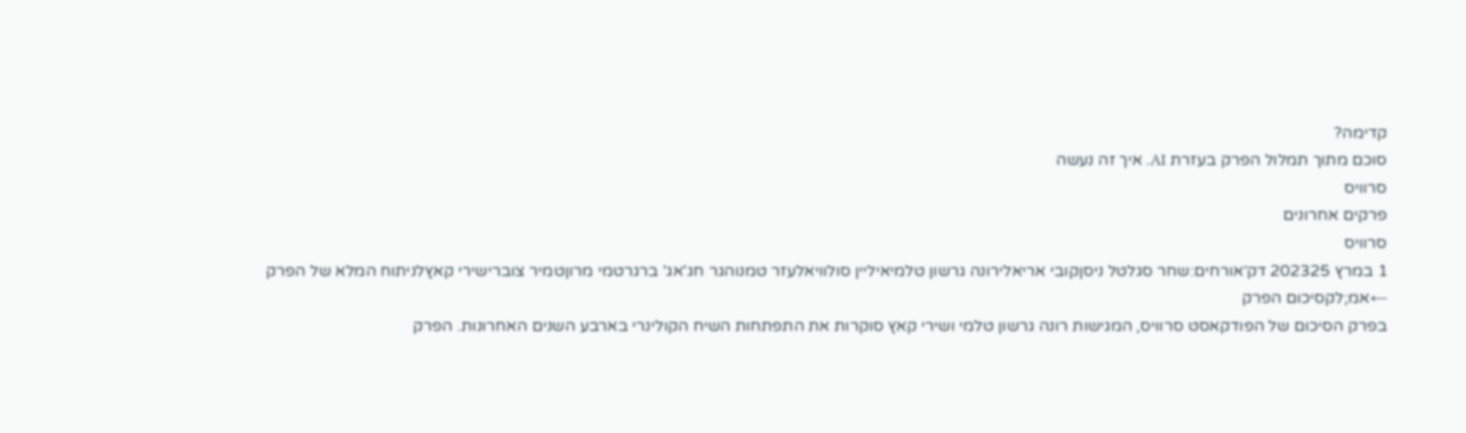קדימה?
סוכם מתוך תמלול הפרק בעזרת AI. איך זה נעשה
סרוויס
פרקים אחרונים
סרוויס
1 במרץ 202325 דק׳אורחים:שחר סגלטל ניסןקובי אריאלירונה גרשון טלמיאיליין סולוויאלעזר טמנוהגר חג'אג' ברגרטמי מרוןטמיר צוברישירי קאץלניתוח המלא של הפרק ←אמ;לקסיכום הפרק
בפרק הסיכום של הפודקאסט סרוויס, המגישות רונה גרשון טלמי ושירי קאץ סוקרות את התפתחות השיח הקולינרי בארבע השנים האחרונות. הפרק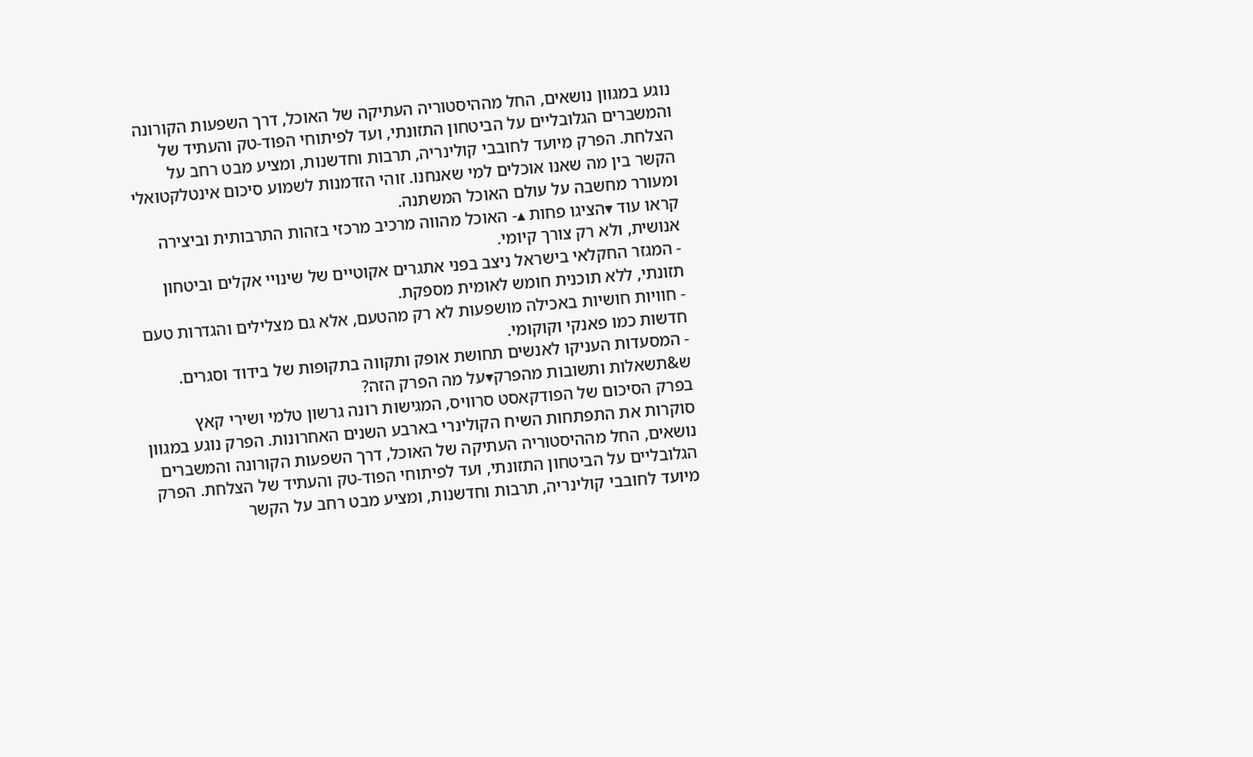נוגע במגוון נושאים, החל מההיסטוריה העתיקה של האוכל, דרך השפעות הקורונה והמשברים הגלובליים על הביטחון התזונתי, ועד לפיתוחי הפוד-טק והעתיד של הצלחת. הפרק מיועד לחובבי קולינריה, תרבות וחדשנות, ומציע מבט רחב על הקשר בין מה שאנו אוכלים למי שאנחנו. זוהי הזדמנות לשמוע סיכום אינטלקטואלי ומעורר מחשבה על עולם האוכל המשתנה.
קראו עוד ▾הציגו פחות ▴- האוכל מהווה מרכיב מרכזי בזהות התרבותית וביצירה אנושית, ולא רק צורך קיומי.
- המגזר החקלאי בישראל ניצב בפני אתגרים אקוטיים של שינויי אקלים וביטחון תזונתי, ללא תוכנית חומש לאומית מספקת.
- חוויות חושיות באכילה מושפעות לא רק מהטעם, אלא גם מצלילים והגדרות טעם חדשות כמו פאנקי וקוקומי.
- המסעדות העניקו לאנשים תחושת אופק ותקווה בתקופות של בידוד וסגרים.
ש&תשאלות ותשובות מהפרק▾על מה הפרק הזה?
בפרק הסיכום של הפודקאסט סרוויס, המגישות רונה גרשון טלמי ושירי קאץ סוקרות את התפתחות השיח הקולינרי בארבע השנים האחרונות. הפרק נוגע במגוון נושאים, החל מההיסטוריה העתיקה של האוכל, דרך השפעות הקורונה והמשברים הגלובליים על הביטחון התזונתי, ועד לפיתוחי הפוד-טק והעתיד של הצלחת. הפרק מיועד לחובבי קולינריה, תרבות וחדשנות, ומציע מבט רחב על הקשר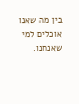בין מה שאנו אוכלים למי שאנחנו.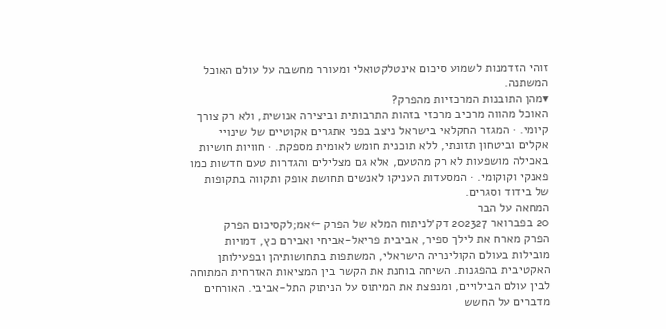זוהי הזדמנות לשמוע סיכום אינטלקטואלי ומעורר מחשבה על עולם האוכל המשתנה.
▾מהן התובנות המרכזיות מהפרק?
האוכל מהווה מרכיב מרכזי בזהות התרבותית וביצירה אנושית, ולא רק צורך קיומי. · המגזר החקלאי בישראל ניצב בפני אתגרים אקוטיים של שינויי אקלים וביטחון תזונתי, ללא תוכנית חומש לאומית מספקת. · חוויות חושיות באכילה מושפעות לא רק מהטעם, אלא גם מצלילים והגדרות טעם חדשות כמו פאנקי וקוקומי. · המסעדות העניקו לאנשים תחושת אופק ותקווה בתקופות של בידוד וסגרים.
המחאה על הבר
20 בפברואר 202327 דק׳לניתוח המלא של הפרק ←אמ;לקסיכום הפרק
הפרק מארח את לילך ספיר, אביבית פריאל-אביחי ואבירם כץ, דמויות מובילות בעולם הקולינריה הישראלי, המשתפות בתחושותיהן ובפעילותן האקטיבית בהפגנות. השיחה בוחנת את הקשר בין המציאות האזרחית המתוחה לבין עולם הבילויים, ומנפצת את המיתוס על הניתוק התל-אביבי. האורחים מדברים על החשש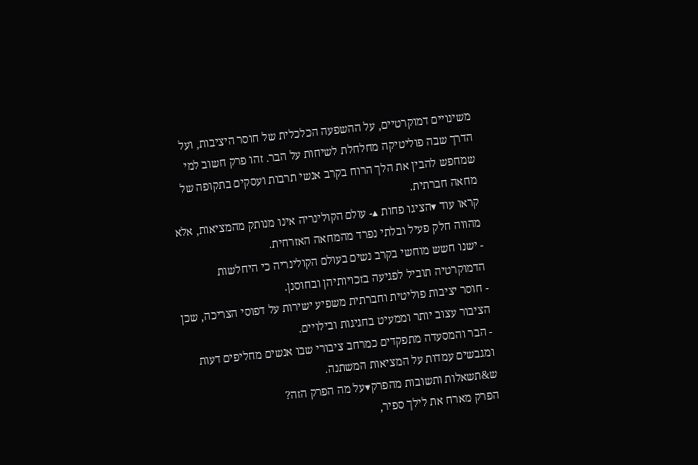משינויים דמוקרטיים, על ההשפעה הכלכלית של חוסר היציבות, ועל הדרך שבה פוליטיקה מחלחלת לשיחות על הבר. זהו פרק חשוב למי שמחפש להבין את הלך הרוח בקרב אנשי תרבות ועסקים בתקופה של מחאה חברתית.
קראו עוד ▾הציגו פחות ▴- עולם הקולינריה אינו מנותק מהמציאות, אלא מהווה חלק פעיל ובלתי נפרד מהמחאה האזרחית.
- ישנו חשש מוחשי בקרב נשים בעולם הקולינריה כי היחלשות הדמוקרטיה תוביל לפגיעה בזכויותיהן ובחוסנן.
- חוסר יציבות פוליטית וחברתית משפיע ישירות על דפוסי הצריכה, שכן הציבור עצוב יותר וממעיט בחגיגות ובילויים.
- הבר והמסעדה מתפקדים כמרחב ציבורי שבו אנשים מחליפים דעות ומגבשים עמדות על המציאות המשתנה.
ש&תשאלות ותשובות מהפרק▾על מה הפרק הזה?
הפרק מארח את לילך ספיר,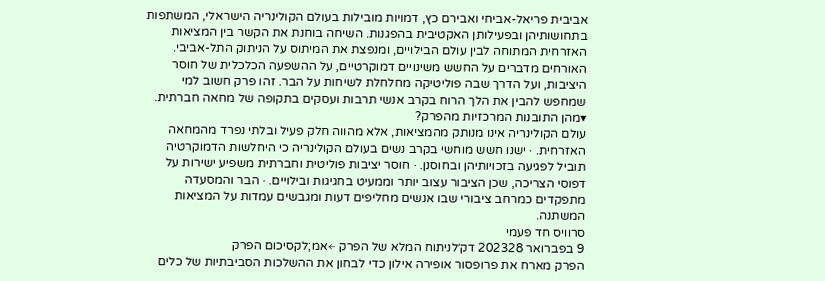אביבית פריאל-אביחי ואבירם כץ, דמויות מובילות בעולם הקולינריה הישראלי, המשתפות בתחושותיהן ובפעילותן האקטיבית בהפגנות. השיחה בוחנת את הקשר בין המציאות האזרחית המתוחה לבין עולם הבילויים, ומנפצת את המיתוס על הניתוק התל-אביבי. האורחים מדברים על החשש משינויים דמוקרטיים, על ההשפעה הכלכלית של חוסר היציבות, ועל הדרך שבה פוליטיקה מחלחלת לשיחות על הבר. זהו פרק חשוב למי שמחפש להבין את הלך הרוח בקרב אנשי תרבות ועסקים בתקופה של מחאה חברתית.
▾מהן התובנות המרכזיות מהפרק?
עולם הקולינריה אינו מנותק מהמציאות, אלא מהווה חלק פעיל ובלתי נפרד מהמחאה האזרחית. · ישנו חשש מוחשי בקרב נשים בעולם הקולינריה כי היחלשות הדמוקרטיה תוביל לפגיעה בזכויותיהן ובחוסנן. · חוסר יציבות פוליטית וחברתית משפיע ישירות על דפוסי הצריכה, שכן הציבור עצוב יותר וממעיט בחגיגות ובילויים. · הבר והמסעדה מתפקדים כמרחב ציבורי שבו אנשים מחליפים דעות ומגבשים עמדות על המציאות המשתנה.
סרוויס חד פעמי
9 בפברואר 202328 דק׳לניתוח המלא של הפרק ←אמ;לקסיכום הפרק
הפרק מארח את פרופסור אופירה אילון כדי לבחון את ההשלכות הסביבתיות של כלים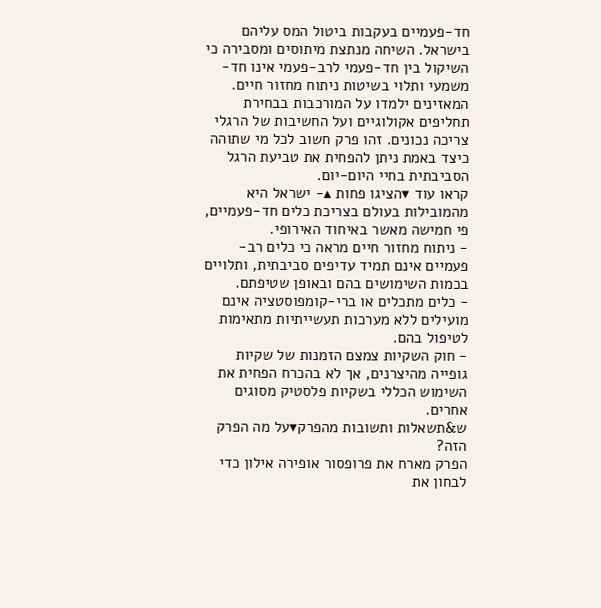חד-פעמיים בעקבות ביטול המס עליהם בישראל. השיחה מנתצת מיתוסים ומסבירה כי השיקול בין חד-פעמי לרב-פעמי אינו חד-משמעי ותלוי בשיטות ניתוח מחזור חיים. המאזינים ילמדו על המורכבות בבחירת תחליפים אקולוגיים ועל החשיבות של הרגלי צריכה נכונים. זהו פרק חשוב לכל מי שתוהה כיצד באמת ניתן להפחית את טביעת הרגל הסביבתית בחיי היום-יום.
קראו עוד ▾הציגו פחות ▴- ישראל היא מהמובילות בעולם בצריכת כלים חד-פעמיים, פי חמישה מאשר באיחוד האירופי.
- ניתוח מחזור חיים מראה כי כלים רב-פעמיים אינם תמיד עדיפים סביבתית, ותלויים בכמות השימושים בהם ובאופן שטיפתם.
- כלים מתכלים או ברי-קומפוסטציה אינם מועילים ללא מערכות תעשייתיות מתאימות לטיפול בהם.
- חוק השקיות צמצם הזמנות של שקיות גופייה מהיצרנים, אך לא בהכרח הפחית את השימוש הכללי בשקיות פלסטיק מסוגים אחרים.
ש&תשאלות ותשובות מהפרק▾על מה הפרק הזה?
הפרק מארח את פרופסור אופירה אילון כדי לבחון את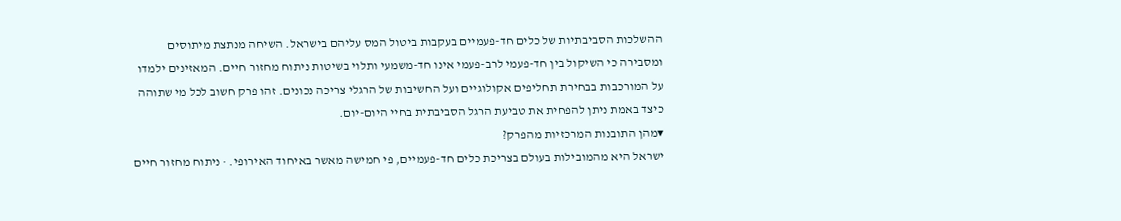ההשלכות הסביבתיות של כלים חד-פעמיים בעקבות ביטול המס עליהם בישראל. השיחה מנתצת מיתוסים ומסבירה כי השיקול בין חד-פעמי לרב-פעמי אינו חד-משמעי ותלוי בשיטות ניתוח מחזור חיים. המאזינים ילמדו על המורכבות בבחירת תחליפים אקולוגיים ועל החשיבות של הרגלי צריכה נכונים. זהו פרק חשוב לכל מי שתוהה כיצד באמת ניתן להפחית את טביעת הרגל הסביבתית בחיי היום-יום.
▾מהן התובנות המרכזיות מהפרק?
ישראל היא מהמובילות בעולם בצריכת כלים חד-פעמיים, פי חמישה מאשר באיחוד האירופי. · ניתוח מחזור חיים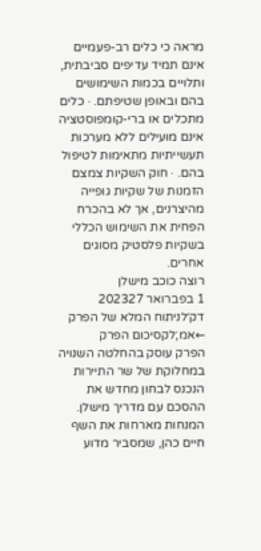מראה כי כלים רב-פעמיים אינם תמיד עדיפים סביבתית, ותלויים בכמות השימושים בהם ובאופן שטיפתם. · כלים מתכלים או ברי-קומפוסטציה אינם מועילים ללא מערכות תעשייתיות מתאימות לטיפול בהם. · חוק השקיות צמצם הזמנות של שקיות גופייה מהיצרנים, אך לא בהכרח הפחית את השימוש הכללי בשקיות פלסטיק מסוגים אחרים.
רוצה כוכב מישלן
1 בפברואר 202327 דק׳לניתוח המלא של הפרק ←אמ;לקסיכום הפרק
הפרק עוסק בהחלטה השנויה במחלוקת של שר התיירות הנכנס לבחון מחדש את ההסכם עם מדריך מישלן. המנחות מארחות את השף חיים כהן, שמסביר מדוע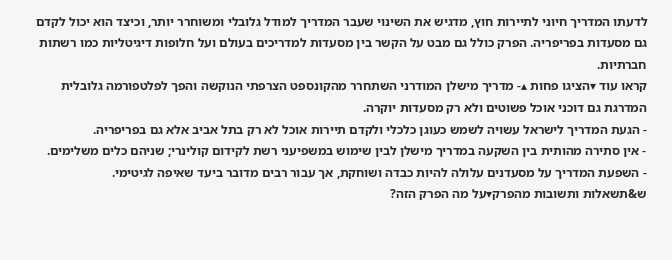לדעתו המדריך חיוני לתיירות חוץ, מדגיש את השינוי שעבר המדריך למודל גלובלי ומשוחרר יותר, וכיצד הוא יכול לקדם גם מסעדות בפריפריה. הפרק כולל גם מבט על הקשר בין מסעדות למדריכים בעולם ועל חלופות דיגיטליות כמו רשתות חברתיות.
קראו עוד ▾הציגו פחות ▴- מדריך מישלן המודרני השתחרר מהקונספט הצרפתי הנוקשה והפך לפלטפורמה גלובלית המדרגת גם דוכני אוכל פשוטים ולא רק מסעדות יוקרה.
- הגעת המדריך לישראל עשויה לשמש כעוגן כלכלי ולקדם תיירות אוכל לא רק בתל אביב אלא גם בפריפריה.
- אין סתירה מהותית בין השקעה במדריך מישלן לבין שימוש במשפיעני רשת לקידום קולינרי; שניהם כלים משלימים.
- השפעת המדריך על מסעדנים עלולה להיות כבדה ושוחקת, אך עבור רבים מדובר ביעד שאיפה לגיטימי.
ש&תשאלות ותשובות מהפרק▾על מה הפרק הזה?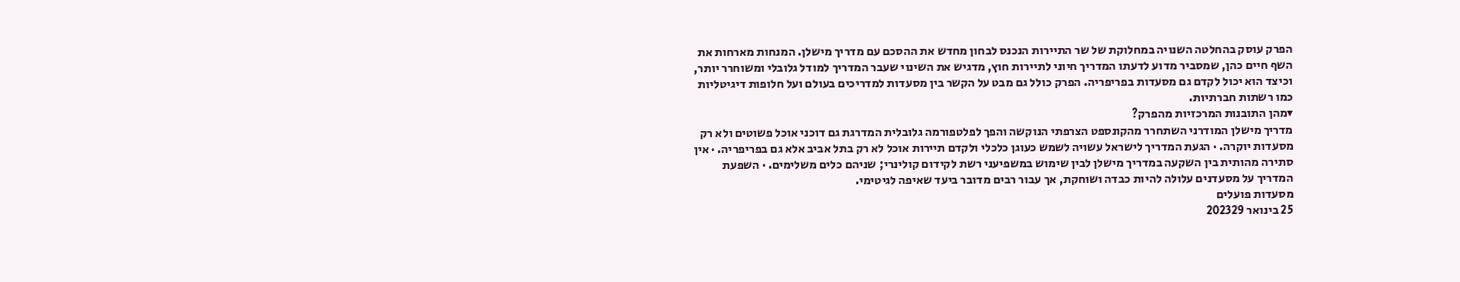הפרק עוסק בהחלטה השנויה במחלוקת של שר התיירות הנכנס לבחון מחדש את ההסכם עם מדריך מישלן. המנחות מארחות את השף חיים כהן, שמסביר מדוע לדעתו המדריך חיוני לתיירות חוץ, מדגיש את השינוי שעבר המדריך למודל גלובלי ומשוחרר יותר, וכיצד הוא יכול לקדם גם מסעדות בפריפריה. הפרק כולל גם מבט על הקשר בין מסעדות למדריכים בעולם ועל חלופות דיגיטליות כמו רשתות חברתיות.
▾מהן התובנות המרכזיות מהפרק?
מדריך מישלן המודרני השתחרר מהקונספט הצרפתי הנוקשה והפך לפלטפורמה גלובלית המדרגת גם דוכני אוכל פשוטים ולא רק מסעדות יוקרה. · הגעת המדריך לישראל עשויה לשמש כעוגן כלכלי ולקדם תיירות אוכל לא רק בתל אביב אלא גם בפריפריה. · אין סתירה מהותית בין השקעה במדריך מישלן לבין שימוש במשפיעני רשת לקידום קולינרי; שניהם כלים משלימים. · השפעת המדריך על מסעדנים עלולה להיות כבדה ושוחקת, אך עבור רבים מדובר ביעד שאיפה לגיטימי.
מסעדות פועלים
25 בינואר 202329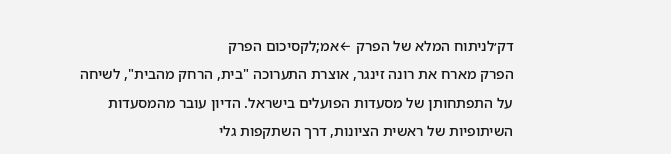דק׳לניתוח המלא של הפרק ←אמ;לקסיכום הפרק
הפרק מארח את רונה זינגר, אוצרת התערוכה "בית, הרחק מהבית", לשיחה על התפתחותן של מסעדות הפועלים בישראל. הדיון עובר מהמסעדות השיתופיות של ראשית הציונות, דרך השתקפות גלי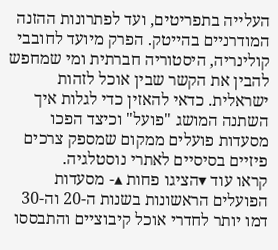העלייה בתפריטים, ועד לפתרונות ההזנה המודרניים בהייטק. הפרק מיועד לחובבי קולינריה, היסטוריה חברתית ומי שמחפש להבין את הקשר שבין אוכל לזהות ישראלית. כדאי להאזין כדי לגלות איך השתנה המושג "פועל" וכיצד הפכו מסעדות פועלים ממקום שמספק צרכים פיזיים בסיסיים לאתרי נוסטלגיה.
קראו עוד ▾הציגו פחות ▴- מסעדות הפועלים הראשונות בשנות ה-20 וה-30 דמו יותר לחדרי אוכל קיבוציים והתבססו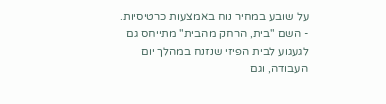על שובע במחיר נוח באמצעות כרטיסיות.
- השם "בית, הרחק מהבית" מתייחס גם לגעגוע לבית הפיזי שנזנח במהלך יום העבודה, וגם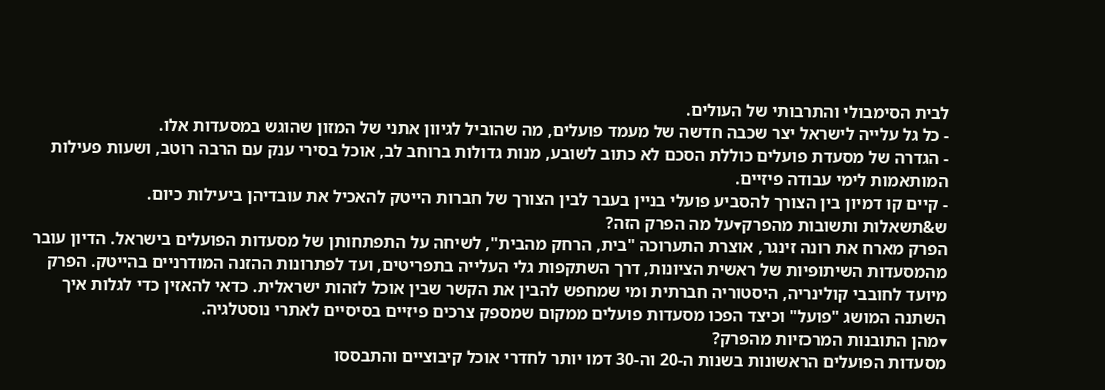לבית הסימבולי והתרבותי של העולים.
- כל גל עלייה לישראל יצר שכבה חדשה של מעמד פועלים, מה שהוביל לגיוון אתני של המזון שהוגש במסעדות אלו.
- הגדרה של מסעדת פועלים כוללת הסכם לא כתוב לשובע, מנות גדולות ברוחב לב, אוכל בסירי ענק עם הרבה רוטב, ושעות פעילות המותאמות לימי עבודה פיזיים.
- קיים קו דמיון בין הצורך להסביע פועלי בניין בעבר לבין הצורך של חברות הייטק להאכיל את עובדיהן ביעילות כיום.
ש&תשאלות ותשובות מהפרק▾על מה הפרק הזה?
הפרק מארח את רונה זינגר, אוצרת התערוכה "בית, הרחק מהבית", לשיחה על התפתחותן של מסעדות הפועלים בישראל. הדיון עובר מהמסעדות השיתופיות של ראשית הציונות, דרך השתקפות גלי העלייה בתפריטים, ועד לפתרונות ההזנה המודרניים בהייטק. הפרק מיועד לחובבי קולינריה, היסטוריה חברתית ומי שמחפש להבין את הקשר שבין אוכל לזהות ישראלית. כדאי להאזין כדי לגלות איך השתנה המושג "פועל" וכיצד הפכו מסעדות פועלים ממקום שמספק צרכים פיזיים בסיסיים לאתרי נוסטלגיה.
▾מהן התובנות המרכזיות מהפרק?
מסעדות הפועלים הראשונות בשנות ה-20 וה-30 דמו יותר לחדרי אוכל קיבוציים והתבססו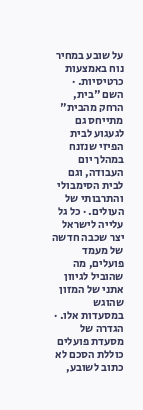על שובע במחיר נוח באמצעות כרטיסיות. · השם "בית, הרחק מהבית" מתייחס גם לגעגוע לבית הפיזי שנזנח במהלך יום העבודה, וגם לבית הסימבולי והתרבותי של העולים. · כל גל עלייה לישראל יצר שכבה חדשה של מעמד פועלים, מה שהוביל לגיוון אתני של המזון שהוגש במסעדות אלו. · הגדרה של מסעדת פועלים כוללת הסכם לא כתוב לשובע,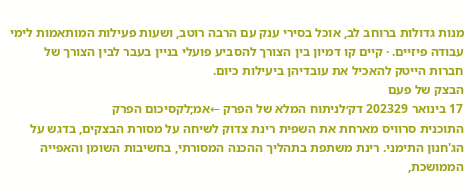מנות גדולות ברוחב לב, אוכל בסירי ענק עם הרבה רוטב, ושעות פעילות המותאמות לימי עבודה פיזיים. · קיים קו דמיון בין הצורך להסביע פועלי בניין בעבר לבין הצורך של חברות הייטק להאכיל את עובדיהן ביעילות כיום.
הבצק של פעם
17 בינואר 202329 דק׳לניתוח המלא של הפרק ←אמ;לקסיכום הפרק
התוכנית סרוויס מארחת את השפית רינת צדוק לשיחה על מסורת הבצקים, בדגש על הג'חנון התימני. רינת משתפת בתהליך ההכנה המסורתי, בחשיבות השומן והאפייה הממושכת,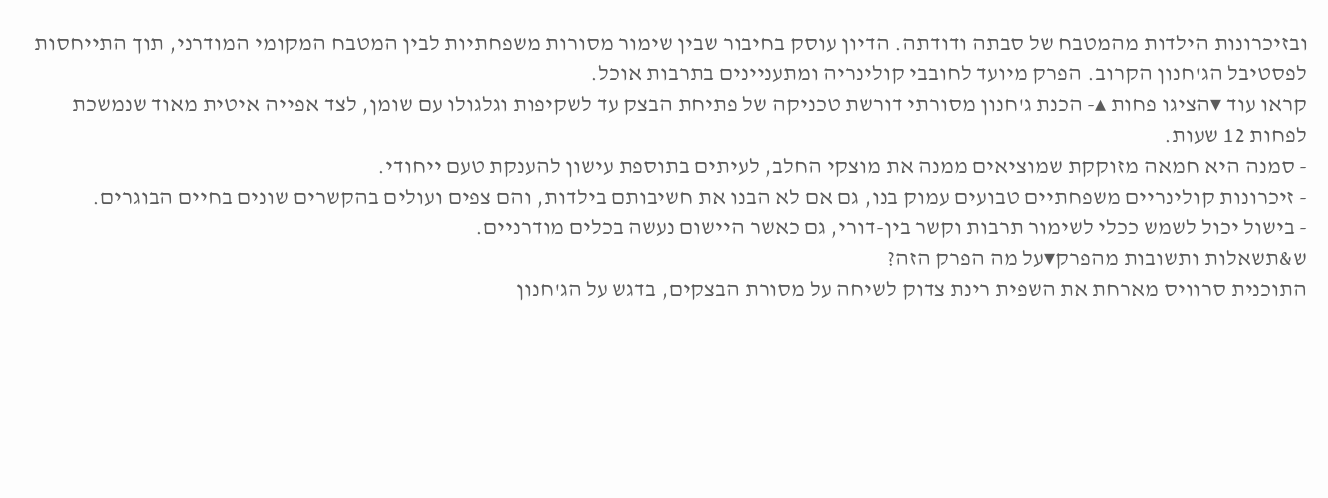ובזיכרונות הילדות מהמטבח של סבתה ודודתה. הדיון עוסק בחיבור שבין שימור מסורות משפחתיות לבין המטבח המקומי המודרני, תוך התייחסות לפסטיבל הג'חנון הקרוב. הפרק מיועד לחובבי קולינריה ומתעניינים בתרבות אוכל.
קראו עוד ▾הציגו פחות ▴- הכנת ג'חנון מסורתי דורשת טכניקה של פתיחת הבצק עד לשקיפות וגלגולו עם שומן, לצד אפייה איטית מאוד שנמשכת לפחות 12 שעות.
- סמנה היא חמאה מזוקקת שמוציאים ממנה את מוצקי החלב, לעיתים בתוספת עישון להענקת טעם ייחודי.
- זיכרונות קולינריים משפחתיים טבועים עמוק בנו, גם אם לא הבנו את חשיבותם בילדות, והם צפים ועולים בהקשרים שונים בחיים הבוגרים.
- בישול יכול לשמש ככלי לשימור תרבות וקשר בין-דורי, גם כאשר היישום נעשה בכלים מודרניים.
ש&תשאלות ותשובות מהפרק▾על מה הפרק הזה?
התוכנית סרוויס מארחת את השפית רינת צדוק לשיחה על מסורת הבצקים, בדגש על הג'חנון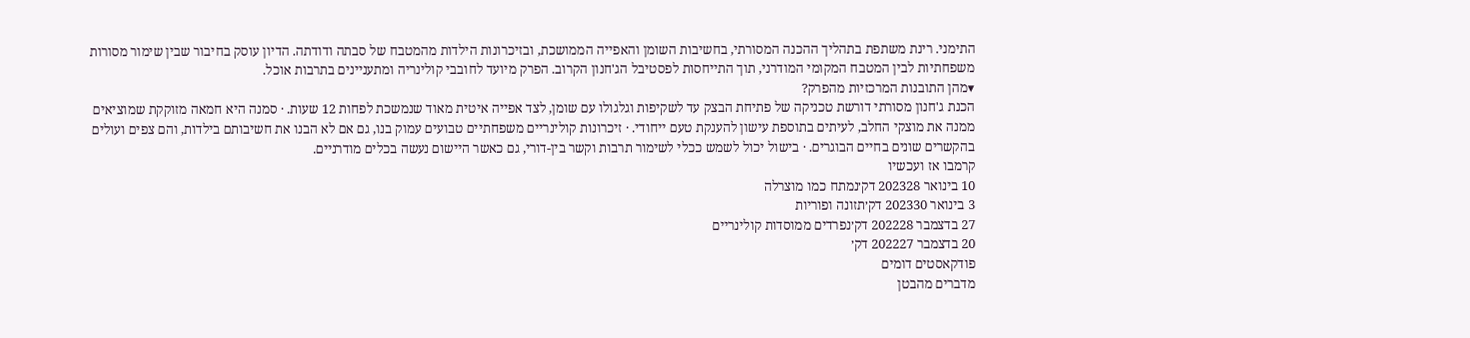התימני. רינת משתפת בתהליך ההכנה המסורתי, בחשיבות השומן והאפייה הממושכת, ובזיכרונות הילדות מהמטבח של סבתה ודודתה. הדיון עוסק בחיבור שבין שימור מסורות משפחתיות לבין המטבח המקומי המודרני, תוך התייחסות לפסטיבל הג'חנון הקרוב. הפרק מיועד לחובבי קולינריה ומתעניינים בתרבות אוכל.
▾מהן התובנות המרכזיות מהפרק?
הכנת ג'חנון מסורתי דורשת טכניקה של פתיחת הבצק עד לשקיפות וגלגולו עם שומן, לצד אפייה איטית מאוד שנמשכת לפחות 12 שעות. · סמנה היא חמאה מזוקקת שמוציאים ממנה את מוצקי החלב, לעיתים בתוספת עישון להענקת טעם ייחודי. · זיכרונות קולינריים משפחתיים טבועים עמוק בנו, גם אם לא הבנו את חשיבותם בילדות, והם צפים ועולים בהקשרים שונים בחיים הבוגרים. · בישול יכול לשמש ככלי לשימור תרבות וקשר בין-דורי, גם כאשר היישום נעשה בכלים מודרניים.
קרמבו אז ועכשיו
10 בינואר 202328 דק׳נמתח כמו מוצרלה
3 בינואר 202330 דק׳תזונה ופוריות
27 בדצמבר 202228 דק׳נפרדים ממוסדות קולינריים
20 בדצמבר 202227 דק׳
פודקאסטים דומים
מדברים מהבטן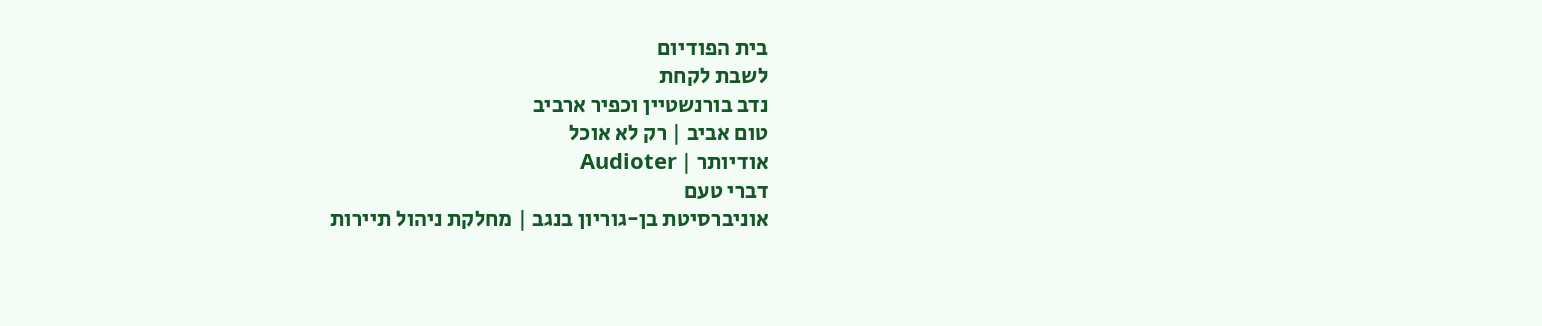בית הפודיום
לשבת לקחת
נדב בורנשטיין וכפיר ארביב
טום אביב | רק לא אוכל
אודיותר | Audioter
דברי טעם
אוניברסיטת בן-גוריון בנגב | מחלקת ניהול תיירות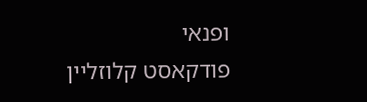ופנאי
פודקאסט קלוזליין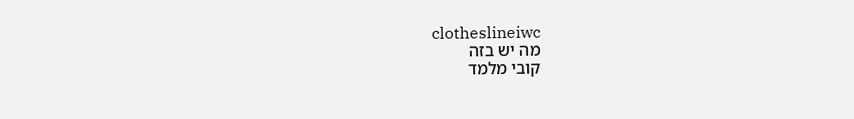clotheslineiwc
מה יש בזה
קובי מלמד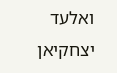ואלעד יצחקיאן